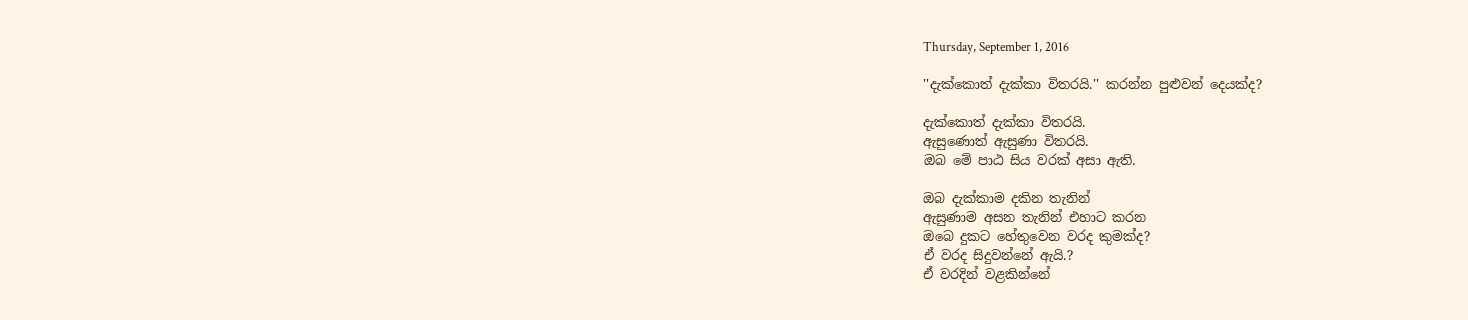Thursday, September 1, 2016

''දැක්කොත් දැක්කා විතරයි.'' කරන්න පුළුවන් දෙයක්ද?

දැක්කොත් දැක්කා විතරයි.
ඇසුණොත් ඇසුණා විතරයි.
ඔබ මේ පාඨ සිය වරක් අසා ඇති.

ඔබ දැක්කාම දකින තැනින්
ඇසුණාම අසන තැනින් එහාට කරන
ඔබෙ දුකට හේතුවෙන වරද කුමක්ද?
ඒ වරද සිදුවන්නේ ඇයි.?
ඒ වරදින් වළකින්නේ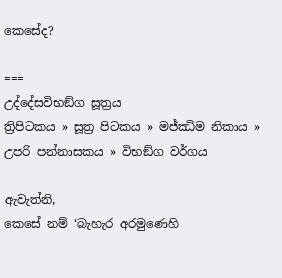කෙසේද?

===
උද්දේසවිභඞ්ග සූත්‍රය
ත්‍රිපිටකය » සූත්‍ර පිටකය » මජ්‌ඣිම නිකාය »
උපරි පන්නාසකය » විභඞ්‌ග වර්ගය

ඇවැත්නි,
කෙසේ නම් ‘බැහැර අරමුණෙහි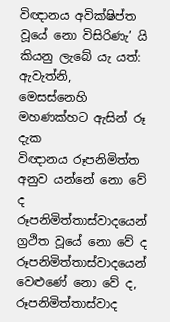විඥානය අවික්ෂිප්ත වූයේ නො විසිරිණැ’ යි
කියනු ලැබේ යැ යත්:
ඇවැත්නි,
මෙසස්නෙහි මහණක්හට ඇසින් රූ දැක
විඥානය රූපනිමිත්ත අනුව යන්නේ නො වේ ද
රූපනිමිත්තාස්වාදයෙන් ග්‍රථිත වූයේ නො වේ ද
රූපනිමිත්තාස්වාදයෙන් වෙළුණේ නො වේ ද,
රූපනිමිත්තාස්වාද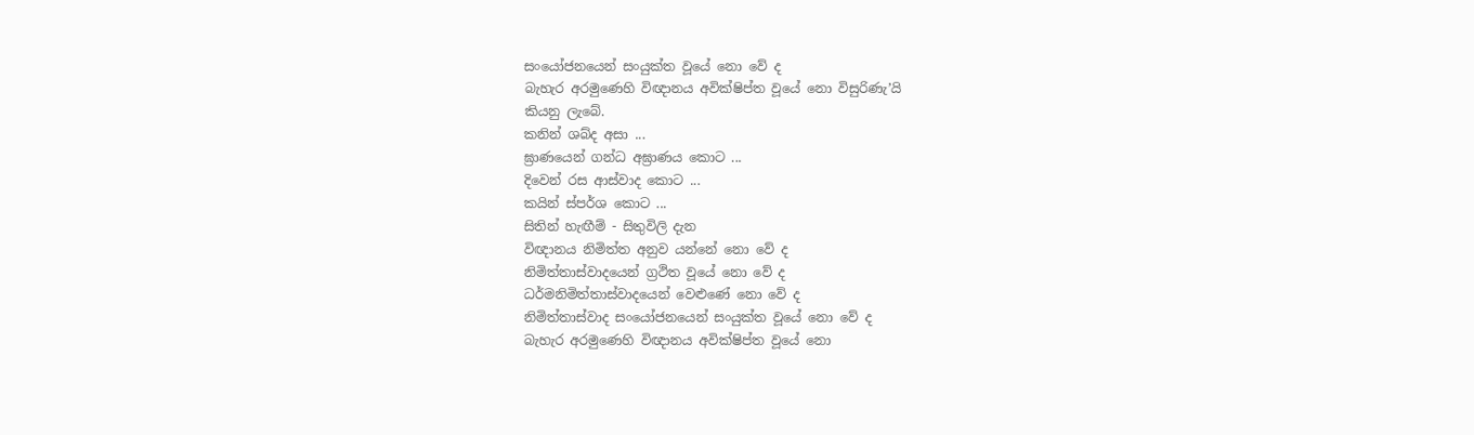සංයෝජනයෙන් සංයුක්ත වූයේ නො වේ ද
බැහැර අරමුණෙහි විඥානය අවික්ෂිප්ත වූයේ නො විසුරිණැ’යි
කියනු ලැබේ.
කනින් ශබ්ද අසා ...
ඝ්‍රාණයෙන් ගන්ධ අඝ්‍රාණය කොට ...
දිවෙන් රස ආස්වාද කොට ...
කයින් ස්පර්ශ කොට ...
සිතින් හැඟීම් - සිතුවිලි දැන
විඥානය නිමිත්ත අනුව යන්නේ නො වේ ද
නිමිත්තාස්වාදයෙන් ග්‍රථිත වූයේ නො වේ ද
ධර්මනිමිත්තාස්වාදයෙන් වෙළුණේ නො වේ ද
නිමිත්තාස්වාද සංයෝජනයෙන් සංයුක්ත වූයේ නො වේ ද
බැහැර අරමුණෙහි විඥානය අවික්ෂිප්ත වූයේ නො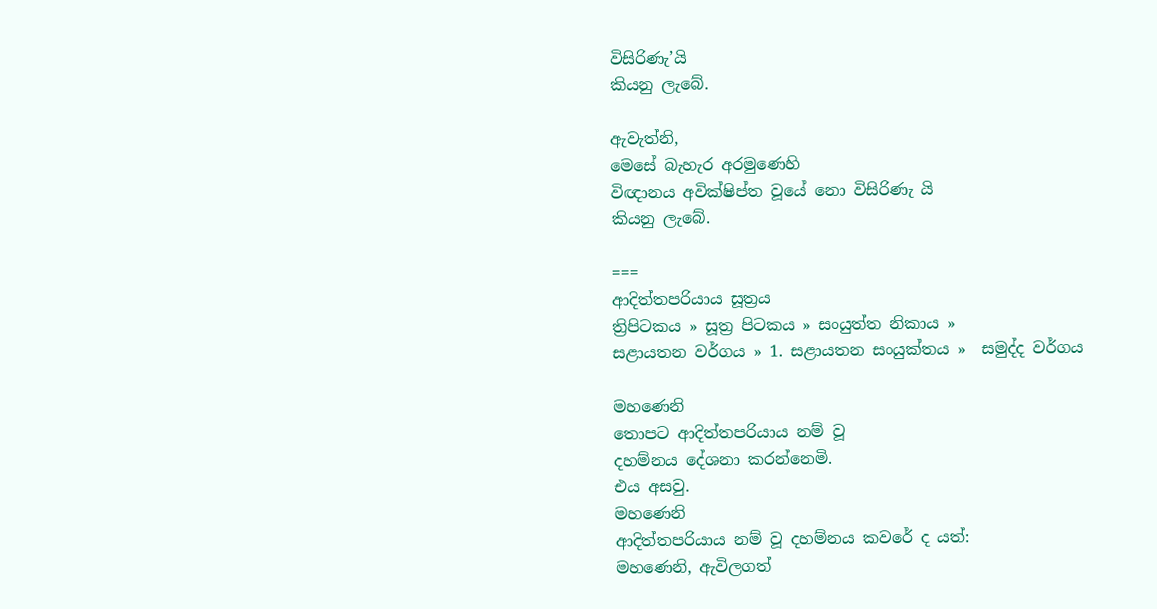විසිරිණැ’යි
කියනු ලැබේ.

ඇවැත්නි,
මෙසේ බැහැර අරමුණෙහි
විඥානය අවික්ෂිප්ත වූයේ නො විසිරිණැ යි
කියනු ලැබේ.

===
ආදිත්‌තපරියාය සූත්‍රය
ත්‍රිපිටකය » සූත්‍ර පිටකය » සංයුත්‌ත නිකාය »
සළායතන වර්ගය » 1. සළායතන සංයුක්තය »  සමුද්‌ද වර්ගය

මහණෙනි
තොපට ආදිත්තපරියාය නම් වූ
දහම්නය දේශනා කරන්නෙමි.
එය අසවු.
මහණෙනි
ආදිත්තපරියාය නම් වූ දහම්නය කවරේ ද යත්:
මහණෙනි, ඇවිලගත්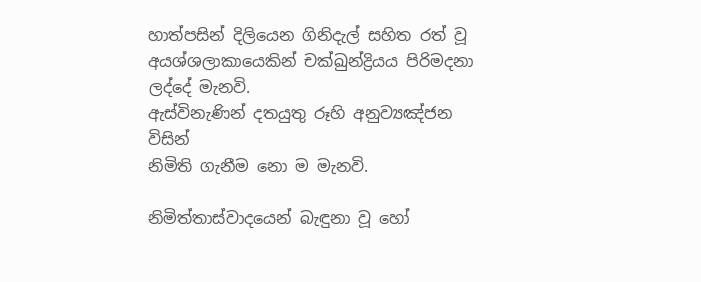හාත්පසින් දිලියෙන ගිනිදැල් සහිත රත් වූ
අයශ්ශලාකායෙකින් චක්ඛුන්ද්‍රියය පිරිමදනා ලද්දේ මැනවි.
ඇස්විනැණින් දතයුතු රූහි අනුව්‍යඤ්ජන විසින්
නිමිති ගැනීම නො ම මැනවි.

නිමිත්තාස්වාදයෙන් බැඳුනා වූ හෝ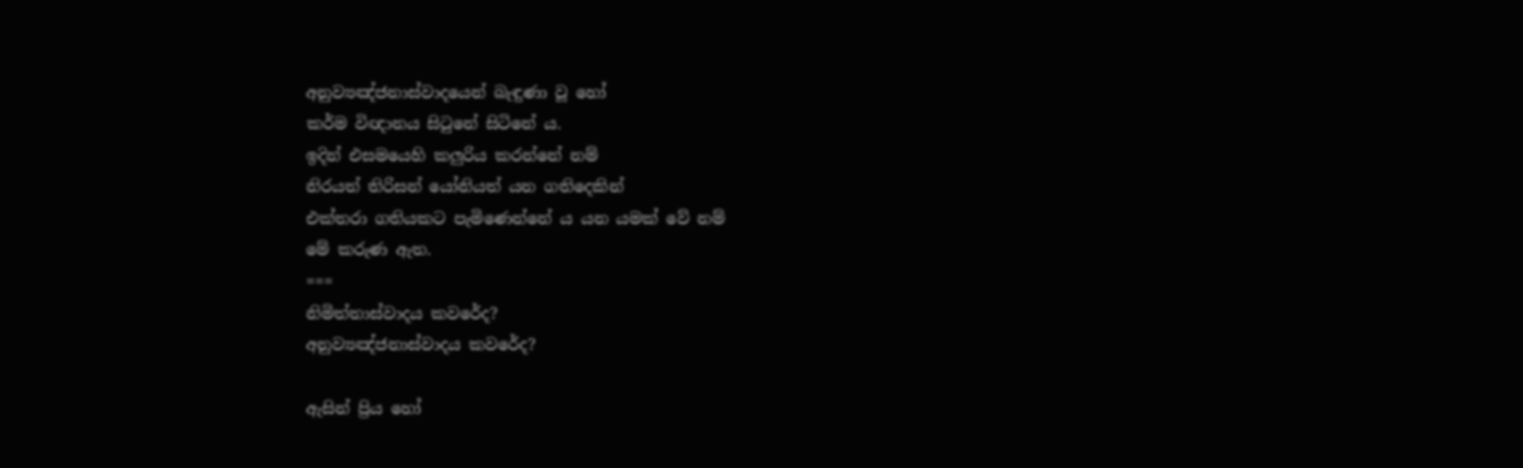අනුව්‍යඤ්ජනාස්වාදයෙන් බැඳුණා වූ හෝ
කර්ම විඥානය සිටුනේ සිටිනේ ය.
ඉදින් එසමයෙහි කලුරිය කරන්නේ නම්
නිරයත් තිරිසන් යෝනියත් යන ගතිදෙකින්
එක්තරා ගතියකට පැමිණෙන්නේ ය යන යමක් වේ නම්
මේ කරුණ ඇත.
===
නිමිත්තාස්වාදය කවරේද?
අනුව්‍යඤ්ජනාස්වාදය කවරේද?

ඇසින් ප්‍රිය හෝ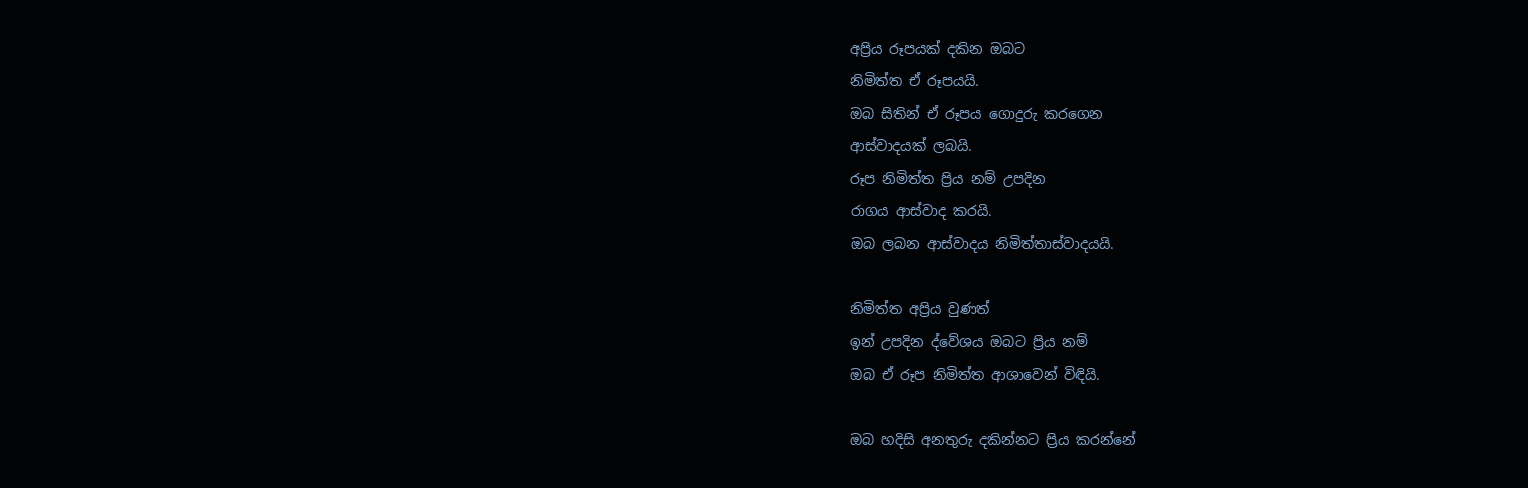අප්‍රිය රූපයක් දකින ඔබට
නිමිත්ත ඒ රූපයයි.
ඔබ සිතින් ඒ රූපය ගොදුරු කරගෙන
ආස්වාදයක් ලබයි.
රූප නිමිත්ත ප්‍රිය නම් උපදින
රාගය ආස්වාද කරයි.
ඔබ ලබන ආස්වාදය නිමිත්තාස්වාදයයි.

නිමිත්ත අප්‍රිය වුණත්
ඉන් උපදින ද්වේශය ඔබට ප්‍රිය නම්
ඔබ ඒ රූප නිමිත්ත ආශාවෙන් විඳියි.

ඔබ හදිසි අනතුරු දකින්නට ප්‍රිය කරන්නේ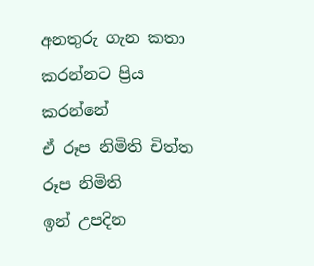අනතුරු ගැන කතා කරන්නට ප්‍රිය කරන්නේ
ඒ රූප නිමිති චිත්ත රූප නිමිති
ඉන් උපදින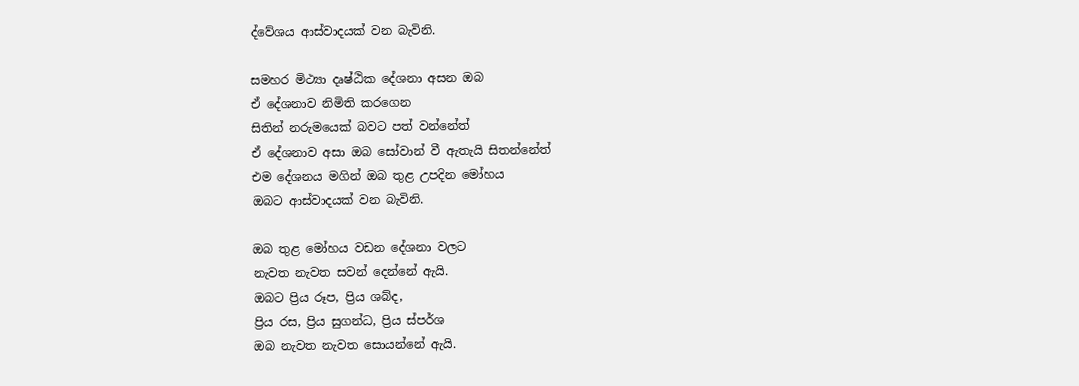ද්වේශය ආස්වාදයක් වන බැවිනි.

සමහර මිථ්‍යා දෘෂ්ඨික දේශනා අසන ඔබ
ඒ දේශනාව නිමිති කරගෙන
සිතින් නරුමයෙක් බවට පත් වන්නේත්
ඒ දේශනාව අසා ඔබ සෝවාන් වී ඇතැයි සිතන්නේත්
එම දේශනය මගින් ඔබ තුළ උපදින මෝහය
ඔබට ආස්වාදයක් වන බැවිනි.

ඔබ තුළ මෝහය වඩන දේශනා වලට
නැවත නැවත සවන් දෙන්නේ ඇයි.
ඔබට ප්‍රිය රූප, ප්‍රිය ශබ්ද,
ප්‍රිය රස, ප්‍රිය සුගන්ධ, ප්‍රිය ස්පර්ශ
ඔබ නැවත නැවත සොයන්නේ ඇයි.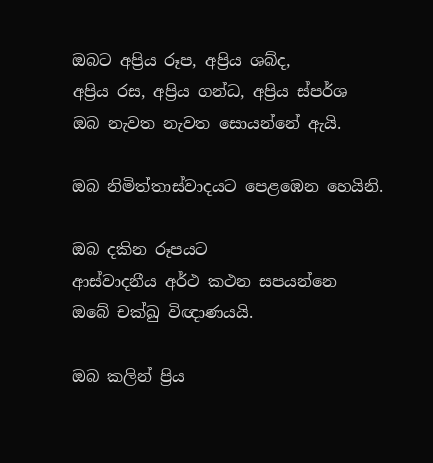ඔබට අප්‍රිය රූප, අප්‍රිය ශබ්ද,
අප්‍රිය රස, අප්‍රිය ගන්ධ, අප්‍රිය ස්පර්ශ
ඔබ නැවත නැවත සොයන්නේ ඇයි.

ඔබ නිමිත්තාස්වාදයට පෙළඹෙන හෙයිනි.

ඔබ දකින රූපයට
ආස්වාදනීය අර්ථ කථන සපයන්නෙ
ඔබේ චක්ඛු විඥාණයයි.

ඔබ කලින් ප්‍රිය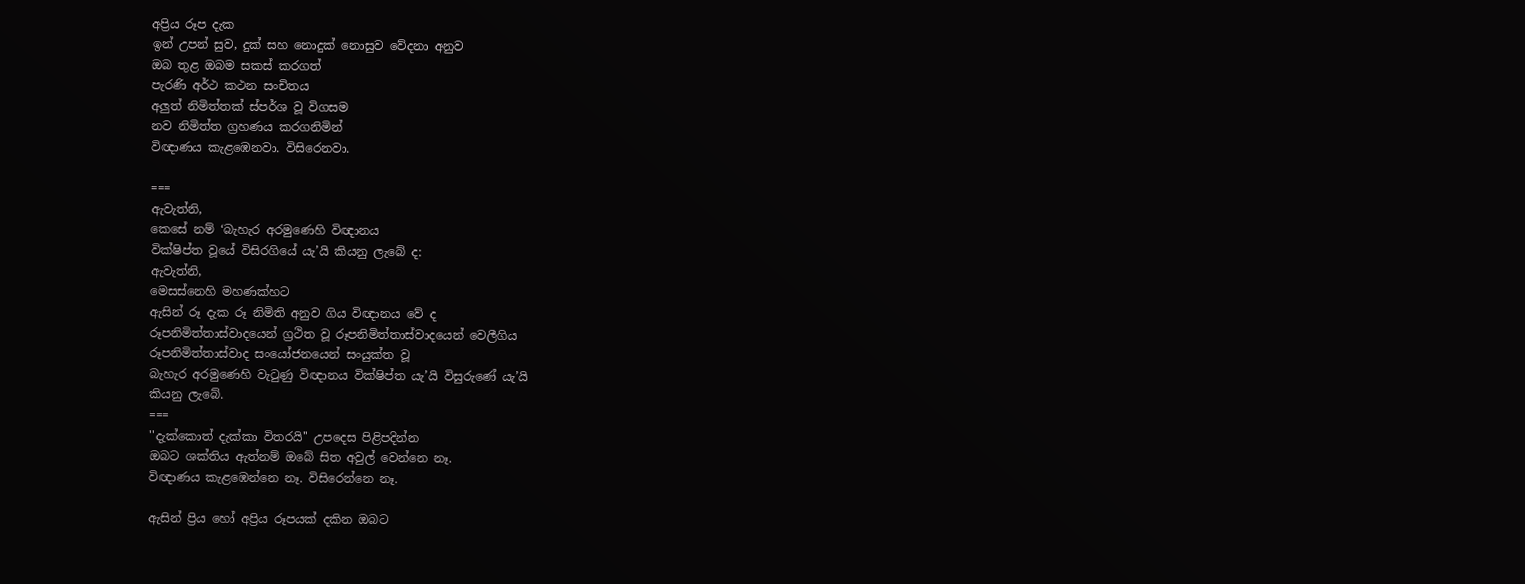අප්‍රිය රූප දැක
ඉන් උපන් සුව, දුක් සහ නොදුක් නොසුව වේදනා අනුව
ඔබ තුළ ඔබම සකස් කරගත්
පැරණි අර්ථ කථන සංචිතය
අලුත් නිමිත්තක් ස්පර්ශ වූ විගසම
නව නිමිත්ත ග්‍රහණය කරගනිමින්
විඥාණය කැළඹෙනවා. විසිරෙනවා.

===
ඇවැත්නි,
කෙසේ නම් ‘බැහැර අරමුණෙහි විඥානය
වික්ෂිප්ත වූයේ විසිරගියේ යැ’යි කියනු ලැබේ ද:
ඇවැත්නි,
මෙසස්නෙහි මහණක්හට
ඇසින් රූ දැක රූ නිමිති අනුව ගිය විඥානය වේ ද
රූපනිමිත්තාස්වාදයෙන් ග්‍රථිත වූ රූපනිමිත්තාස්වාදයෙන් වෙලීගිය
රූපනිමිත්තාස්වාද සංයෝජනයෙන් සංයුක්ත වූ
බැහැර අරමුණෙහි වැටුණු විඥානය වික්ෂිප්ත යැ’යි විසුරුණේ යැ’යි
කියනු ලැබේ.
===
''දැක්කොත් දැක්කා විතරයි'' උපදෙස පිළිපදින්න
ඔබට ශක්තිය ඇත්නම් ඔබේ සිත අවුල් වෙන්නෙ නෑ.
විඥාණය කැළඹෙන්නෙ නෑ. විසිරෙන්නෙ නෑ.

ඇසින් ප්‍රිය හෝ අප්‍රිය රූපයක් දකින ඔබට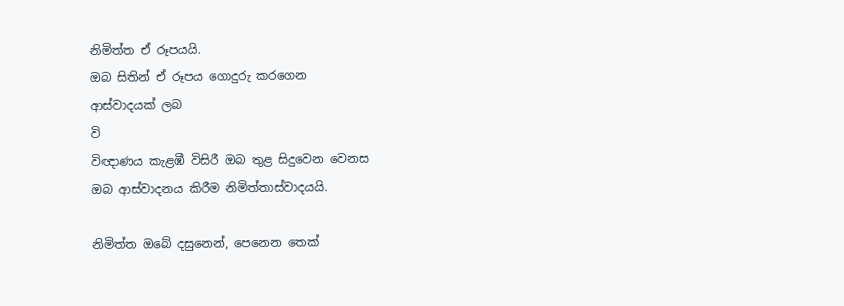නිමිත්ත ඒ රූපයයි.
ඔබ සිතින් ඒ රූපය ගොදුරු කරගෙන
ආස්වාදයක් ලබ
වි
විඥාණය කැළඹී විසිරී ඔබ තුළ සිදුවෙන වෙනස
ඔබ ආස්වාදනය කිරීම නිමිත්තාස්වාදයයි.

නිමිත්ත ඔබේ දසුනෙන්, පෙනෙන තෙක්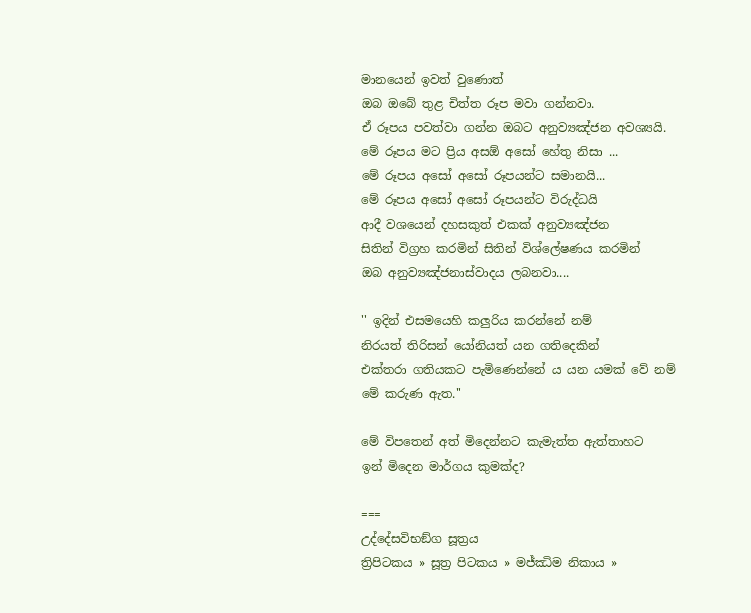මානයෙන් ඉවත් වුණොත්
ඔබ ඔබේ තුළ චිත්ත රූප මවා ගන්නවා.
ඒ රූපය පවත්වා ගන්න ඔබට අනුව්‍යඤ්ජන අවශ්‍යයි.
මේ රූපය මට ප්‍රිය අසඕ අසෝ හේතු නිසා ...
මේ රූපය අසෝ අසෝ රූපයන්ට සමානයි...
මේ රූපය අසෝ අසෝ රූපයන්ට විරුද්ධයි
ආදී වශයෙන් දහසකුත් එකක් අනුව්‍යඤ්ජන
සිතින් විග්‍රහ කරමින් සිතින් විශ්ලේෂණය කරමින්
ඔබ අනුව්‍යඤ්ජනාස්වාදය ලබනවා....

'' ඉදින් එසමයෙහි කලුරිය කරන්නේ නම්
නිරයත් තිරිසන් යෝනියත් යන ගතිදෙකින්
එක්තරා ගතියකට පැමිණෙන්නේ ය යන යමක් වේ නම්
මේ කරුණ ඇත.''

මේ විපතෙන් අත් මිදෙන්නට කැමැත්ත ඇත්තාහට
ඉන් මිදෙන මාර්ගය කුමක්ද?

===
උද්දේසවිභඞ්ග සූත්‍රය
ත්‍රිපිටකය » සූත්‍ර පිටකය » මජ්‌ඣිම නිකාය »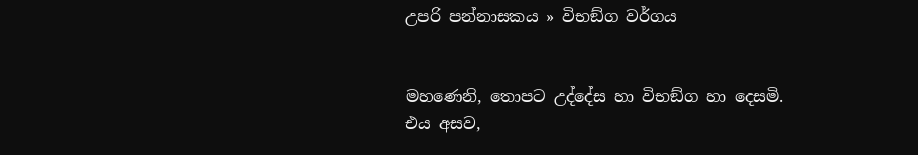උපරි පන්නාසකය » විභඞ්‌ග වර්ගය


මහණෙනි, තොපට උද්දේස හා විභඞ්ග හා දෙසමි.
එය අසව,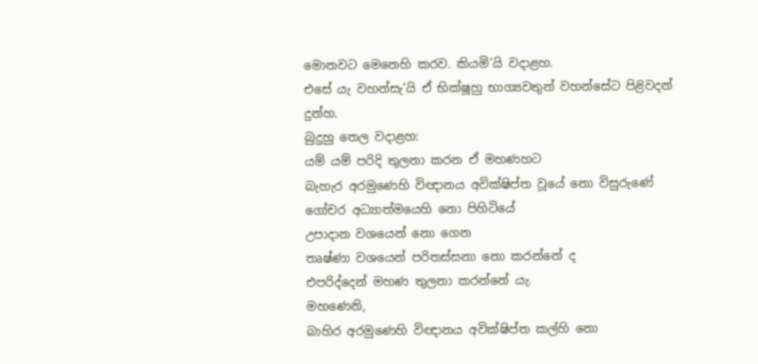මොනවට මෙනෙහි කරව. කියමි’යි වදාළහ.
එසේ යැ වහන්සැ’යි ඒ භික්ෂූහු භාග්‍යවතුන් වහන්සේට පිළිවදන් දුන්හ.
බුදුහු තෙල වදාළහ:
යම් යම් පරිදි තුලනා කරන ඒ මහණහට
බැහැර අරමුණෙහි විඥානය අවික්ෂිප්ත වූයේ නො විසුරුණේ
ගෝචර අධ්‍යාත්මයෙහි නො පිහිටියේ
උපාදාන වශයෙන් නො ගෙන
තෘෂ්ණා වශයෙන් පරිතස්සනා නො කරන්නේ ද
එපරිද්දෙන් මහණ තුලනා කරන්නේ යැ.
මහණෙනි,
බාහිර අරමුණෙහි විඥානය අවික්ෂිප්ත කල්හි නො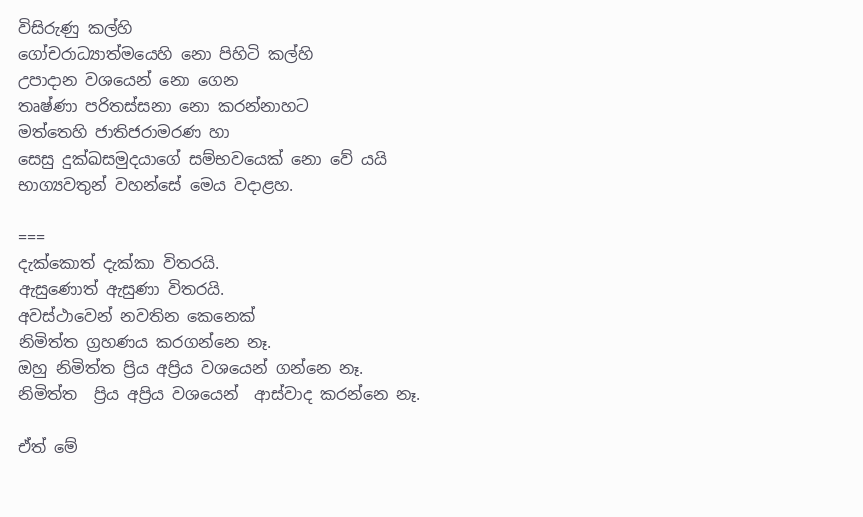විසිරුණු කල්හි
ගෝචරාධ්‍යාත්මයෙහි නො පිහිටි කල්හි
උපාදාන වශයෙන් නො ගෙන
තෘෂ්ණා පරිතස්සනා නො කරන්නාහට
මත්තෙහි ජාතිජරාමරණ හා
සෙසු දුක්ඛසමුදයාගේ සම්භවයෙක් නො වේ යයි
භාග්‍යවතුන් වහන්සේ මෙය වදාළහ.

===
දැක්කොත් දැක්කා විතරයි.
ඇසුණොත් ඇසුණා විතරයි.
අවස්ථාවෙන් නවතින කෙනෙක්
නිමිත්ත ග්‍රහණය කරගන්නෙ නෑ.
ඔහු නිමිත්ත ප්‍රිය අප්‍රිය වශයෙන් ගන්නෙ නෑ.
නිමිත්ත  ප්‍රිය අප්‍රිය වශයෙන්  ආස්වාද කරන්නෙ නෑ.

ඒත් මේ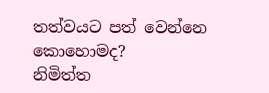තත්වයට පත් වෙන්නෙ කොහොමද?
නිමිත්ත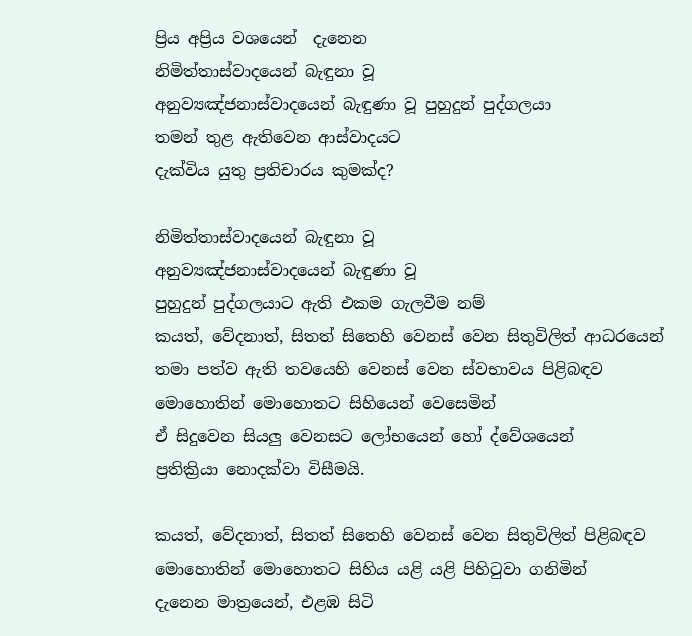ප්‍රිය අප්‍රිය වශයෙන්  දැනෙන
නිමිත්තාස්වාදයෙන් බැඳුනා වූ
අනුව්‍යඤ්ජනාස්වාදයෙන් බැඳුණා වූ පුහුදුන් පුද්ගලයා
තමන් තුළ ඇතිවෙන ආස්වාදයට
දැක්විය යුතු ප්‍රතිචාරය කුමක්ද?

නිමිත්තාස්වාදයෙන් බැඳුනා වූ
අනුව්‍යඤ්ජනාස්වාදයෙන් බැඳුණා වූ
පුහුදුන් පුද්ගලයාට ඇති එකම ගැලවීම නම්
කයත්, වේදනාත්, සිතත් සිතෙහි වෙනස් වෙන සිතුවිලිත් ආධරයෙන්
තමා පත්ව ඇති තවයෙහි වෙනස් වෙන ස්වභාවය පිළිබඳව
මොහොතින් මොහොතට සිහියෙන් වෙසෙමින්
ඒ සිදුවෙන සියලු වෙනසට ලෝභයෙන් හෝ ද්වේශයෙන්
ප්‍රතික්‍රියා නොදක්වා විසීමයි.

කයත්, වේදනාත්, සිතත් සිතෙහි වෙනස් වෙන සිතුවිලිත් පිළිබඳව
මොහොතින් මොහොතට සිහිය යළි යළි පිහිටුවා ගනිමින්
දැනෙන මාත්‍රයෙන්, එළඹ සිටි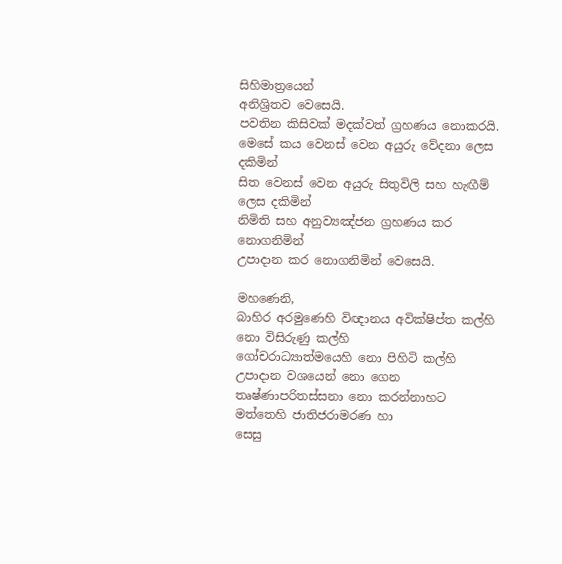සිහිමාත්‍රයෙන්
අනිශ්‍රිතව වෙසෙයි.
පවතින කිසිවක් මදක්වත් ග්‍රහණය නොකරයි.
මෙසේ කය වෙනස් වෙන අයුරු වේදනා ලෙස දකිමින්
සිත වෙනස් වෙන අයුරු සිතුවිලි සහ හැඟීම් ලෙස දකිමින්
නිමිති සහ අනුව්‍යඤ්ජන ග්‍රහණය කර නොගනිමින්
උපාදාන කර නොගනිමින් වෙසෙයි.

මහණෙනි,
බාහිර අරමුණෙහි විඥානය අවික්ෂිප්ත කල්හි
නො විසිරුණු කල්හි
ගෝචරාධ්‍යාත්මයෙහි නො පිහිටි කල්හි
උපාදාන වශයෙන් නො ගෙන
තෘෂ්ණාපරිතස්සනා නො කරන්නාහට
මත්තෙහි ජාතිජරාමරණ හා
සෙසු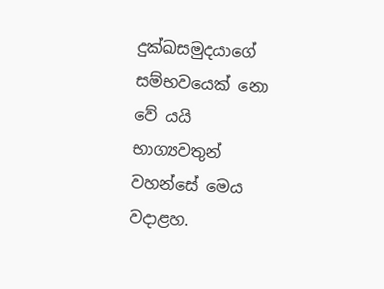දුක්ඛසමුදයාගේ සම්භවයෙක් නො වේ යයි
භාග්‍යවතුන් වහන්සේ මෙය වදාළහ.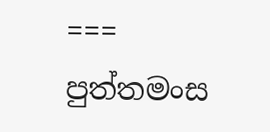===
පුත්‌තමංස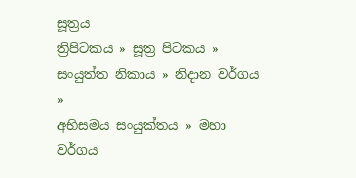සූත්‍රය
ත්‍රිපිටකය » සූත්‍ර පිටකය » සංයුත්‌ත නිකාය » නිදාන වර්ගය »
අභිසමය සංයුක්තය » මහා වර්ගය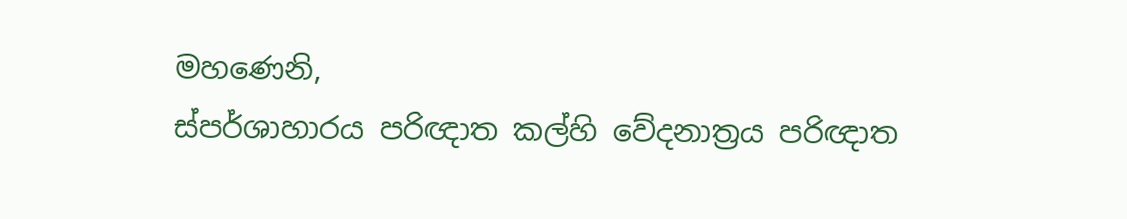මහණෙනි,
ස්පර්ශාහාරය පරිඥාත කල්හි වේදනාත්‍රය පරිඥාත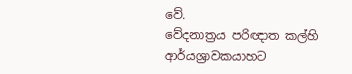වේ.
වේදනාත්‍රය පරිඥාත කල්හි
ආර්යශ්‍රාවකයාහට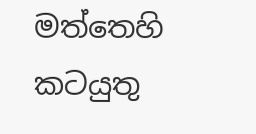මත්තෙහි කටයුතු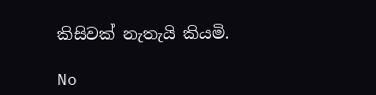කිසිවක් නැතැයි කියමි.

No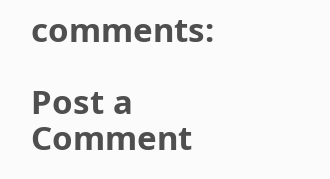comments:

Post a Comment